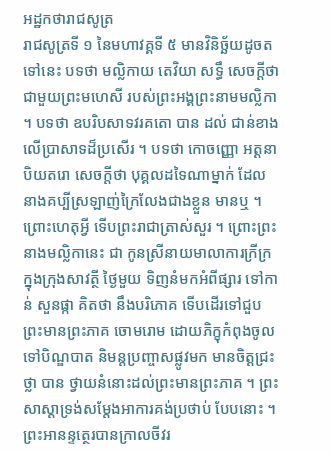អដ្ឋកថារាជសូត្រ
រាជសូត្រទី ១ នៃមហាវគ្គទី ៥ មានវិនិច្ឆ័យដូចតទៅនេះ បទថា មល្លិកាយ តេវិយា សទ្ធឹ សេចក្តីថា ជាមួយព្រះមហេសី របស់ព្រះអង្គព្រះនាមមល្លិកា ។ បទថា ឧបរិបសាទវរគតោ បាន ដល់ ជាន់ខាងលើប្រាសាទដ៏ប្រសើរ ។ បទថា កោចញ្ញោ អត្តនា បិយតរោ សេចក្តីថា បុគ្គលដទៃណាម្នាក់ ដែលនាងគប្បីស្រឡាញ់ក្រៃលែងជាងខ្លួន មានឬ ។ ព្រោះហេតុអ្វី ទើបព្រះរាជាត្រាស់សួរ ។ ព្រោះព្រះនាងមល្លិកានេះ ជា កូនស្រីនាយមាលាការក្រីក្រក្នុងក្រុងសាវត្ថី ថ្ងៃមួយ ទិញនំមកអំពីផ្សារ ទៅកាន់ សួនផ្កា គិតថា នឹងបរិភោគ ទើបដើរទៅជួបព្រះមានព្រះភាគ ចោមរោម ដោយភិក្ខុកំពុងចូលទៅបិណ្ឌបាត និមន្តប្រញ្ចាសផ្លូវមក មានចិត្តជ្រះថ្លា បាន ថ្វាយនំនោះដល់ព្រះមានព្រះភាគ ។ ព្រះសាស្តាទ្រង់សម្តែងអាការគង់ប្រថាប់ បែបនោះ ។ ព្រះអានន្ទត្ថេរបានក្រាលចីវរ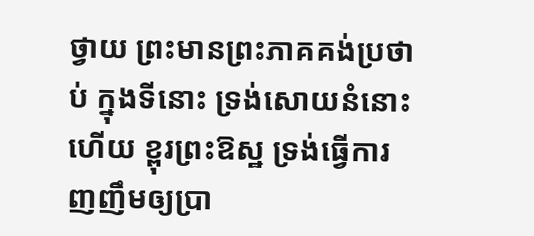ថ្វាយ ព្រះមានព្រះភាគគង់ប្រថាប់ ក្នុងទីនោះ ទ្រង់សោយនំនោះហើយ ខ្ពុរព្រះឱស្ឋ ទ្រង់ធ្វើការញញឹមឲ្យប្រា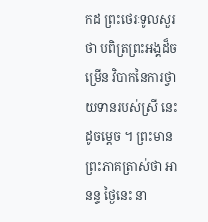កដ ព្រះថេរៈទូលសួរថា បពិត្រព្រះអង្គដ៏ចម្រើន វិបាកនៃការថ្វាយទានរបស់ស្រី នេះដូចម្តេច ។ ព្រះមានព្រះភាគត្រាស់ថា អានន្ទ ថ្ងៃនេះ នា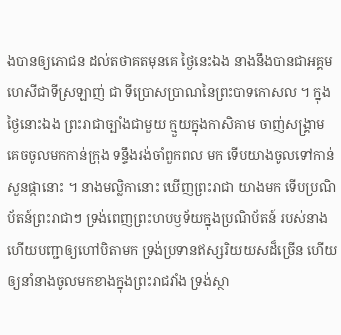ងបានឲ្យភោជន ដល់តថាគតមុនគេ ថ្ងៃនេះឯង នាងនឹងបានជាអគ្គមហេសីជាទីស្រឡាញ់ ជា ទីប្រោសប្រាណនៃព្រះបាទកោសល ។ ក្នុងថ្ងៃនោះឯង ព្រះរាជាច្បាំងជាមួយ ក្មួយក្នុងកាសិគាម ចាញ់សង្រ្គាម គេចចូលមកកាន់ក្រុង ទន្ទឹងរង់ចាំពួកពល មក ទើបយាងចូលទៅកាន់សួនផ្កានោះ ។ នាងមល្លិកានោះ ឃើញព្រះរាជា យាងមក ទើបប្រណិប័តន៍ព្រះរាជាៗ ទ្រង់ពេញព្រះហបឫទ័យក្នុងប្រណិប័តន៍ របស់នាង ហើយបញ្ជាឲ្យហៅបិតាមក ទ្រង់ប្រទានឥស្សរិយយសដ៏ច្រើន ហើយឲ្យនាំនាងចូលមកខាងក្នុងព្រះរាជវាំង ទ្រង់ស្ថា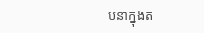បនាក្នុងត